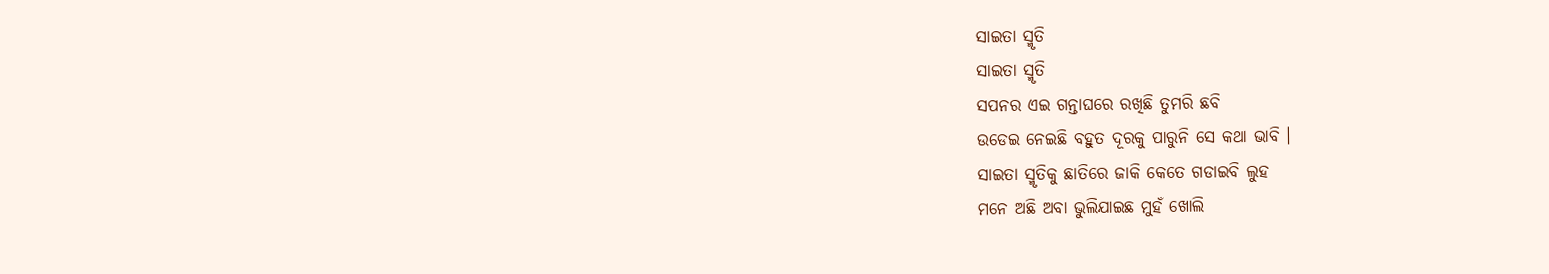ସାଇତା ସ୍ମୃତି
ସାଇତା ସ୍ମୃତି
ସପନର ଏଇ ଗନ୍ତାଘରେ ରଖିଛି ତୁମରି ଛବି
ଉଡେଇ ନେଇଛି ବହୁତ ଦୂରକୁ ପାରୁନି ସେ କଥା ଭାବି ।
ସାଇତା ସ୍ମୃତିକୁ ଛାତିରେ ଜାକି କେତେ ଗଡାଇବି ଲୁହ
ମନେ ଅଛି ଅବା ଭୁଲିଯାଇଛ ମୁହଁ ଖୋଲି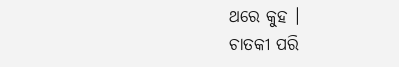ଥରେ କୁହ ।
ଚାତକୀ ପରି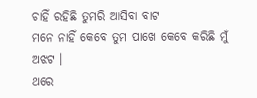ଚାହିଁ ରହିଛି ତୁମରି ଆସିବା ବାଟ
ମନେ ନାହିଁ କେବେ ତୁମ ପାଖେ କେବେ କରିଛି ମୁଁ ଅଝଟ ।
ଥରେ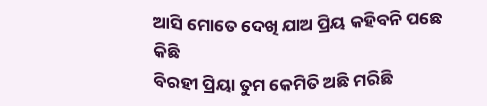ଆସି ମୋତେ ଦେଖି ଯାଅ ପ୍ରିୟ କହିବନି ପଛେ କିଛି
ବିରହୀ ପ୍ରିୟା ତୁମ କେମିତି ଅଛି ମରିଛି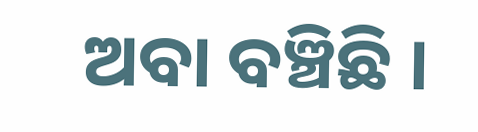ଅବା ବଞ୍ଚିଛି ।